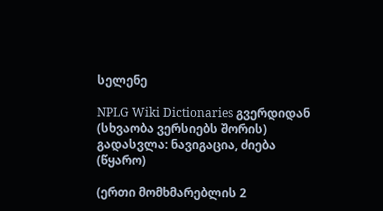სელენე

NPLG Wiki Dictionaries გვერდიდან
(სხვაობა ვერსიებს შორის)
გადასვლა: ნავიგაცია, ძიება
(წყარო)

(ერთი მომხმარებლის 2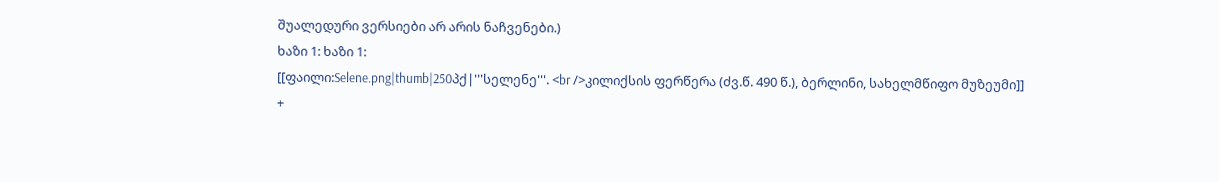შუალედური ვერსიები არ არის ნაჩვენები.)
ხაზი 1: ხაზი 1:
[[ფაილი:Selene.png|thumb|250პქ|'''სელენე'''. <br />კილიქსის ფერწერა (ძვ.წ. 490 წ.), ბერლინი, სახელმწიფო მუზეუმი]]
+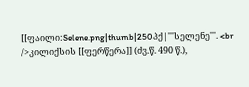[[ფაილი:Selene.png|thumb|250პქ|'''სელენე'''. <br />კილიქსის [[ფერწერა]] (ძვ.წ. 490 წ.),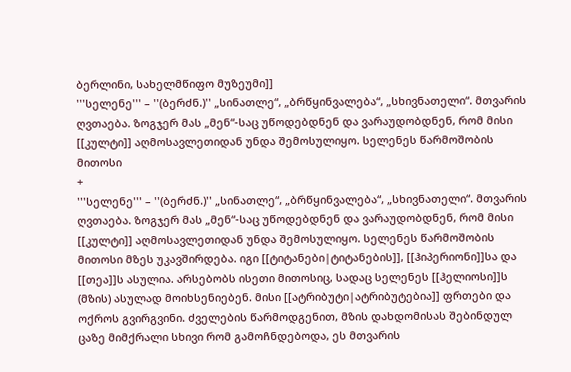ბერლინი, სახელმწიფო მუზეუმი]]
'''სელენე''' – ''(ბერძნ.)'' „სინათლე“, „ბრწყინვალება“, „სხივნათელი“. მთვარის ღვთაება. ზოგჯერ მას „მენ“-საც უწოდებდნენ და ვარაუდობდნენ, რომ მისი [[კულტი]] აღმოსავლეთიდან უნდა შემოსულიყო. სელენეს წარმოშობის მითოსი
+
'''სელენე''' – ''(ბერძნ.)'' „სინათლე“, „ბრწყინვალება“, „სხივნათელი“. მთვარის ღვთაება. ზოგჯერ მას „მენ“-საც უწოდებდნენ და ვარაუდობდნენ, რომ მისი [[კულტი]] აღმოსავლეთიდან უნდა შემოსულიყო. სელენეს წარმოშობის მითოსი მზეს უკავშირდება. იგი [[ტიტანები|ტიტანების]], [[ჰიპერიონი]]სა და [[თეა]]ს ასულია. არსებობს ისეთი მითოსიც, სადაც სელენეს [[ჰელიოსი]]ს (მზის) ასულად მოიხსენიებენ. მისი [[ატრიბუტი|ატრიბუტებია]] ფრთები და ოქროს გვირგვინი. ძველების წარმოდგენით, მზის დახდომისას შებინდულ ცაზე მიმქრალი სხივი რომ გამოჩნდებოდა, ეს მთვარის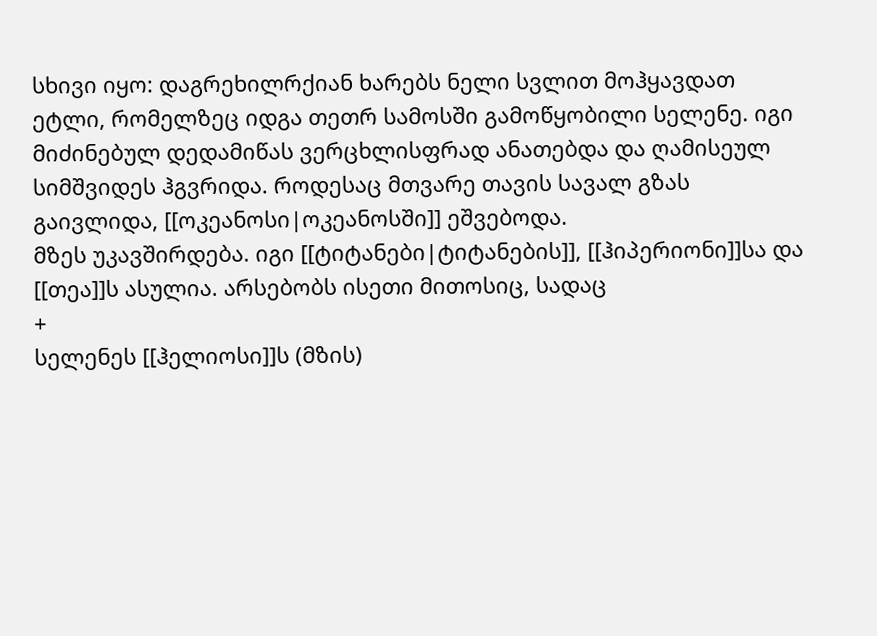სხივი იყო: დაგრეხილრქიან ხარებს ნელი სვლით მოჰყავდათ ეტლი, რომელზეც იდგა თეთრ სამოსში გამოწყობილი სელენე. იგი მიძინებულ დედამიწას ვერცხლისფრად ანათებდა და ღამისეულ სიმშვიდეს ჰგვრიდა. როდესაც მთვარე თავის სავალ გზას გაივლიდა, [[ოკეანოსი|ოკეანოსში]] ეშვებოდა.
მზეს უკავშირდება. იგი [[ტიტანები|ტიტანების]], [[ჰიპერიონი]]სა და [[თეა]]ს ასულია. არსებობს ისეთი მითოსიც, სადაც
+
სელენეს [[ჰელიოსი]]ს (მზის)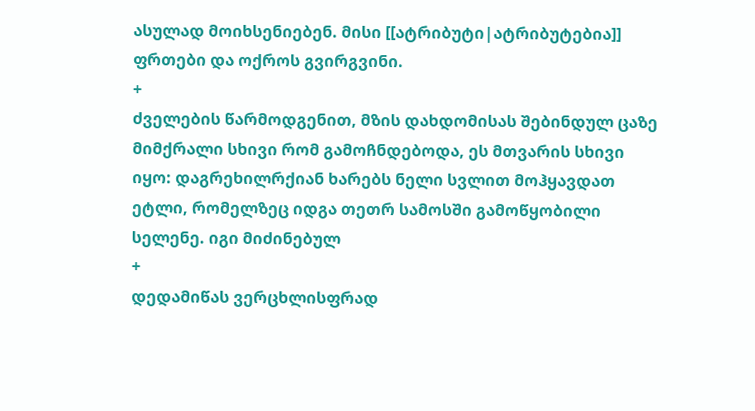ასულად მოიხსენიებენ. მისი [[ატრიბუტი|ატრიბუტებია]] ფრთები და ოქროს გვირგვინი.
+
ძველების წარმოდგენით, მზის დახდომისას შებინდულ ცაზე მიმქრალი სხივი რომ გამოჩნდებოდა, ეს მთვარის სხივი იყო: დაგრეხილრქიან ხარებს ნელი სვლით მოჰყავდათ ეტლი, რომელზეც იდგა თეთრ სამოსში გამოწყობილი სელენე. იგი მიძინებულ
+
დედამიწას ვერცხლისფრად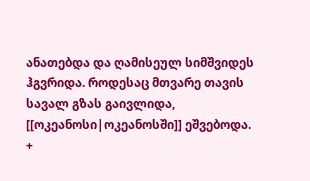ანათებდა და ღამისეულ სიმშვიდეს ჰგვრიდა. როდესაც მთვარე თავის სავალ გზას გაივლიდა, [[ოკეანოსი|ოკეანოსში]] ეშვებოდა.
+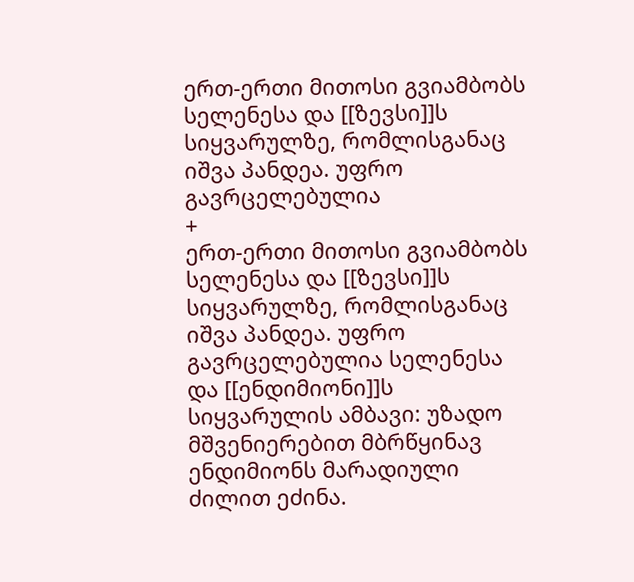ერთ-ერთი მითოსი გვიამბობს სელენესა და [[ზევსი]]ს სიყვარულზე, რომლისგანაც იშვა პანდეა. უფრო გავრცელებულია
+
ერთ-ერთი მითოსი გვიამბობს სელენესა და [[ზევსი]]ს სიყვარულზე, რომლისგანაც იშვა პანდეა. უფრო გავრცელებულია სელენესა და [[ენდიმიონი]]ს სიყვარულის ამბავი: უზადო მშვენიერებით მბრწყინავ ენდიმიონს მარადიული ძილით ეძინა.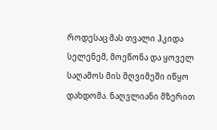როდესაც მას თვალი ჰკიდა სელენემ, მოეწონა და ყოველ საღამოს მის მღვიმეში იწყო დახდომა. ნაღვლიანი მზერით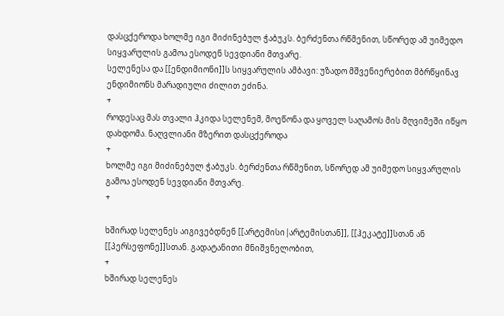დასცქეროდა ხოლმე იგი მიძინებულ ჭაბუკს. ბერძენთა რწმენით, სწორედ ამ უიმედო სიყვარულის გამოა ესოდენ სევდიანი მთვარე.
სელენესა და [[ენდიმიონი]]ს სიყვარულის ამბავი: უზადო მშვენიერებით მბრწყინავ ენდიმიონს მარადიული ძილით ეძინა.
+
როდესაც მას თვალი ჰკიდა სელენემ, მოეწონა და ყოველ საღამოს მის მღვიმეში იწყო დახდომა. ნაღვლიანი მზერით დასცქეროდა
+
ხოლმე იგი მიძინებულ ჭაბუკს. ბერძენთა რწმენით, სწორედ ამ უიმედო სიყვარულის გამოა ესოდენ სევდიანი მთვარე.
+

ხშირად სელენეს აიგივებდნენ [[არტემისი|არტემისთან]], [[ჰეკატე]]სთან ან [[პერსეფონე]]სთან. გადატანითი მნიშვნელობით,
+
ხშირად სელენეს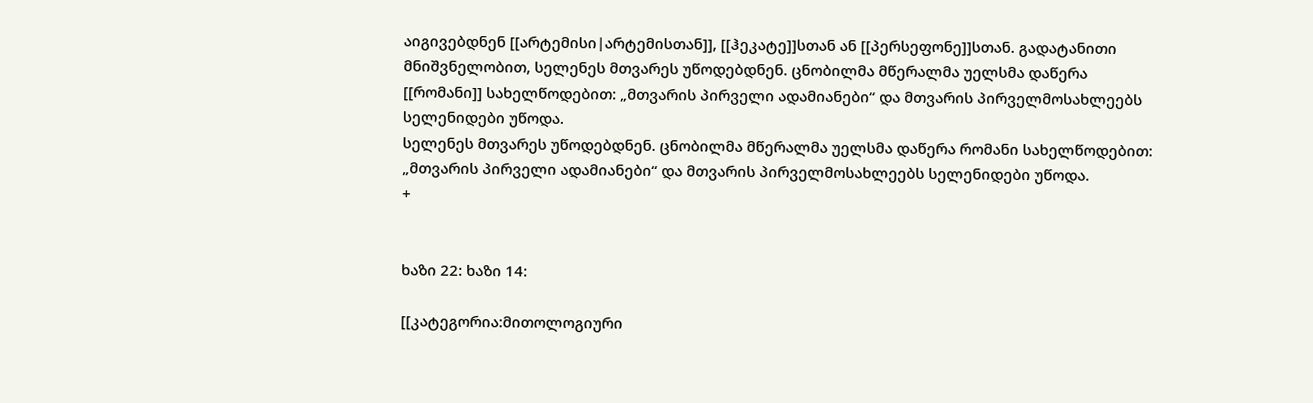აიგივებდნენ [[არტემისი|არტემისთან]], [[ჰეკატე]]სთან ან [[პერსეფონე]]სთან. გადატანითი მნიშვნელობით, სელენეს მთვარეს უწოდებდნენ. ცნობილმა მწერალმა უელსმა დაწერა [[რომანი]] სახელწოდებით: „მთვარის პირველი ადამიანები“ და მთვარის პირველმოსახლეებს სელენიდები უწოდა.
სელენეს მთვარეს უწოდებდნენ. ცნობილმა მწერალმა უელსმა დაწერა რომანი სახელწოდებით: „მთვარის პირველი ადამიანები“ და მთვარის პირველმოსახლეებს სელენიდები უწოდა.
+


ხაზი 22: ხაზი 14:

[[კატეგორია:მითოლოგიური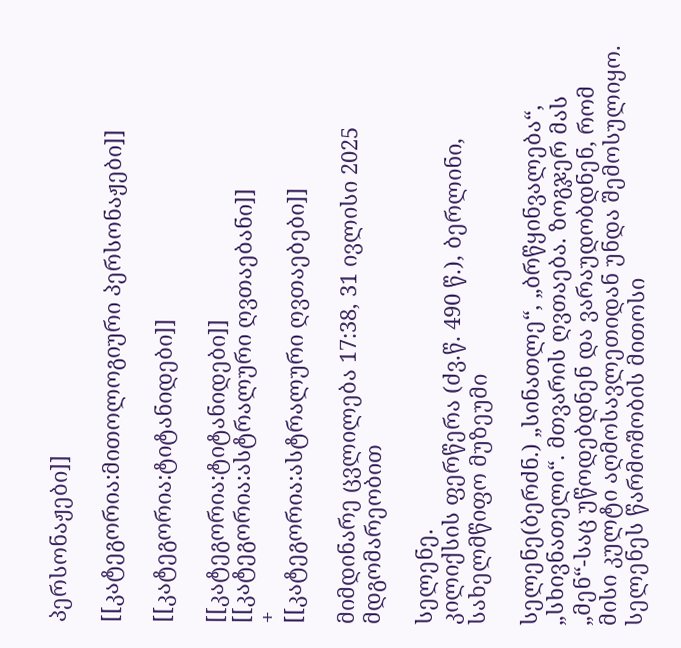პერსონაჟები]]

[[კატეგორია:მითოლოგიური პერსონაჟები]]

[[კატეგორია:ტიტანიდები]]

[[კატეგორია:ტიტანიდები]]
[[კატეგორია:ასტრალური ღვთაებანი]]
+
[[კატეგორია:ასტრალური ღვთაებები]]

მიმდინარე ცვლილება 17:38, 31 ივლისი 2025 მდგომარეობით

სელენე.
კილიქსის ფერწერა (ძვ.წ. 490 წ.), ბერლინი, სახელმწიფო მუზეუმი

სელენე(ბერძნ.) „სინათლე“, „ბრწყინვალება“, „სხივნათელი“. მთვარის ღვთაება. ზოგჯერ მას „მენ“-საც უწოდებდნენ და ვარაუდობდნენ, რომ მისი კულტი აღმოსავლეთიდან უნდა შემოსულიყო. სელენეს წარმოშობის მითოსი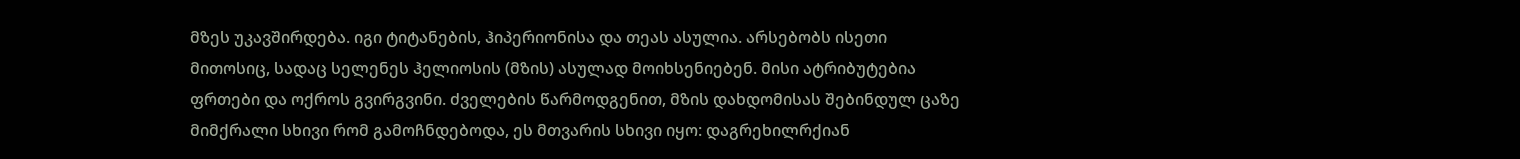მზეს უკავშირდება. იგი ტიტანების, ჰიპერიონისა და თეას ასულია. არსებობს ისეთი მითოსიც, სადაც სელენეს ჰელიოსის (მზის) ასულად მოიხსენიებენ. მისი ატრიბუტებია ფრთები და ოქროს გვირგვინი. ძველების წარმოდგენით, მზის დახდომისას შებინდულ ცაზე მიმქრალი სხივი რომ გამოჩნდებოდა, ეს მთვარის სხივი იყო: დაგრეხილრქიან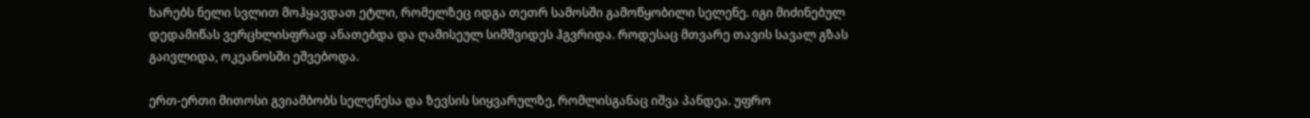ხარებს ნელი სვლით მოჰყავდათ ეტლი, რომელზეც იდგა თეთრ სამოსში გამოწყობილი სელენე. იგი მიძინებულ დედამიწას ვერცხლისფრად ანათებდა და ღამისეულ სიმშვიდეს ჰგვრიდა. როდესაც მთვარე თავის სავალ გზას გაივლიდა, ოკეანოსში ეშვებოდა.

ერთ-ერთი მითოსი გვიამბობს სელენესა და ზევსის სიყვარულზე, რომლისგანაც იშვა პანდეა. უფრო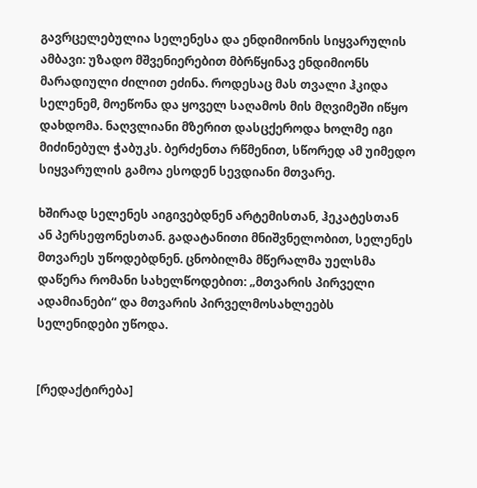გავრცელებულია სელენესა და ენდიმიონის სიყვარულის ამბავი: უზადო მშვენიერებით მბრწყინავ ენდიმიონს მარადიული ძილით ეძინა. როდესაც მას თვალი ჰკიდა სელენემ, მოეწონა და ყოველ საღამოს მის მღვიმეში იწყო დახდომა. ნაღვლიანი მზერით დასცქეროდა ხოლმე იგი მიძინებულ ჭაბუკს. ბერძენთა რწმენით, სწორედ ამ უიმედო სიყვარულის გამოა ესოდენ სევდიანი მთვარე.

ხშირად სელენეს აიგივებდნენ არტემისთან, ჰეკატესთან ან პერსეფონესთან. გადატანითი მნიშვნელობით, სელენეს მთვარეს უწოდებდნენ. ცნობილმა მწერალმა უელსმა დაწერა რომანი სახელწოდებით: „მთვარის პირველი ადამიანები“ და მთვარის პირველმოსახლეებს სელენიდები უწოდა.


[რედაქტირება]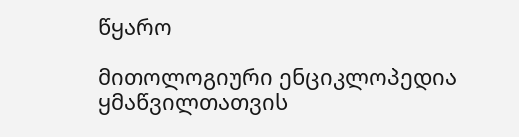წყარო

მითოლოგიური ენციკლოპედია ყმაწვილთათვის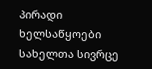პირადი ხელსაწყოები
სახელთა სივრცე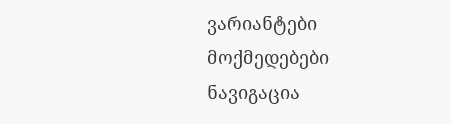ვარიანტები
მოქმედებები
ნავიგაცია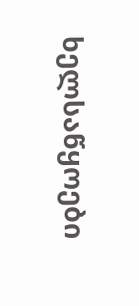ხელსაწყოები